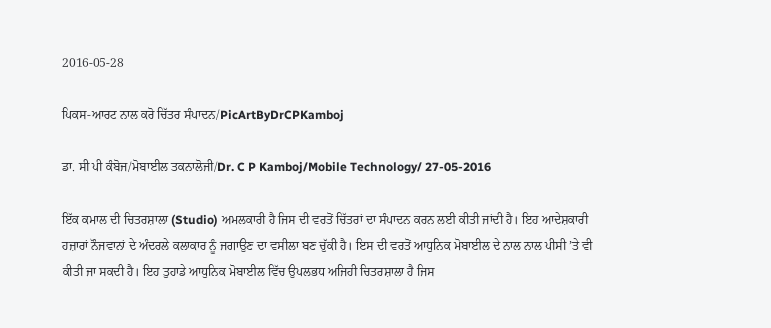2016-05-28

ਪਿਕਸ-ਆਰਟ ਨਾਲ ਕਰੋ ਚਿੱਤਰ ਸੰਪਾਦਨ/PicArtByDrCPKamboj

ਡਾ. ਸੀ ਪੀ ਕੰਬੋਜ/ਮੋਬਾਈਲ ਤਕਨਾਲੋਜੀ/Dr. C P Kamboj/Mobile Technology/ 27-05-2016

ਇੱਕ ਕਮਾਲ ਦੀ ਚਿਤਰਸ਼ਾਲਾ (Studio) ਅਮਲਕਾਰੀ ਹੈ ਜਿਸ ਦੀ ਵਰਤੋਂ ਚਿੱਤਰਾਂ ਦਾ ਸੰਪਾਦਨ ਕਰਨ ਲਈ ਕੀਤੀ ਜਾਂਦੀ ਹੈ। ਇਹ ਆਦੇਸ਼ਕਾਰੀ ਹਜ਼ਾਰਾਂ ਨੌਜਵਾਨਾਂ ਦੇ ਅੰਦਰਲੇ ਕਲਾਕਾਰ ਨੂੰ ਜਗਾਉਣ ਦਾ ਵਸੀਲਾ ਬਣ ਚੁੱਕੀ ਹੈ। ਇਸ ਦੀ ਵਰਤੋਂ ਆਧੁਨਿਕ ਮੋਬਾਈਲ ਦੇ ਨਾਲ ਨਾਲ ਪੀਸੀ ’ਤੇ ਵੀ ਕੀਤੀ ਜਾ ਸਕਦੀ ਹੈ। ਇਹ ਤੁਹਾਡੇ ਆਧੁਨਿਕ ਮੋਬਾਈਲ ਵਿੱਚ ਉਪਲਭਧ ਅਜਿਹੀ ਚਿਤਰਸ਼ਾਲਾ ਹੈ ਜਿਸ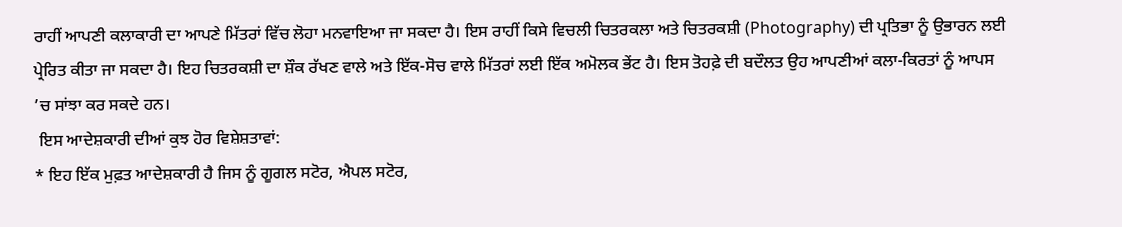ਰਾਹੀਂ ਆਪਣੀ ਕਲਾਕਾਰੀ ਦਾ ਆਪਣੇ ਮਿੱਤਰਾਂ ਵਿੱਚ ਲੋਹਾ ਮਨਵਾਇਆ ਜਾ ਸਕਦਾ ਹੈ। ਇਸ ਰਾਹੀਂ ਕਿਸੇ ਵਿਚਲੀ ਚਿਤਰਕਲਾ ਅਤੇ ਚਿਤਰਕਸ਼ੀ (Photography) ਦੀ ਪ੍ਰਤਿਭਾ ਨੂੰ ਉਭਾਰਨ ਲਈ ਪ੍ਰੇਰਿਤ ਕੀਤਾ ਜਾ ਸਕਦਾ ਹੈ। ਇਹ ਚਿਤਰਕਸ਼ੀ ਦਾ ਸ਼ੌਕ ਰੱਖਣ ਵਾਲੇ ਅਤੇ ਇੱਕ-ਸੋਚ ਵਾਲੇ ਮਿੱਤਰਾਂ ਲਈ ਇੱਕ ਅਮੋਲਕ ਭੇਂਟ ਹੈ। ਇਸ ਤੋਹਫ਼ੇ ਦੀ ਬਦੌਲਤ ਉਹ ਆਪਣੀਆਂ ਕਲਾ-ਕਿਰਤਾਂ ਨੂੰ ਆਪਸ ’ਚ ਸਾਂਝਾ ਕਰ ਸਕਦੇ ਹਨ।
 ਇਸ ਆਦੇਸ਼ਕਾਰੀ ਦੀਆਂ ਕੁਝ ਹੋਰ ਵਿਸ਼ੇਸ਼ਤਾਵਾਂ:
* ਇਹ ਇੱਕ ਮੁਫ਼ਤ ਆਦੇਸ਼ਕਾਰੀ ਹੈ ਜਿਸ ਨੂੰ ਗੂਗਲ ਸਟੋਰ, ਐਪਲ ਸਟੋਰ,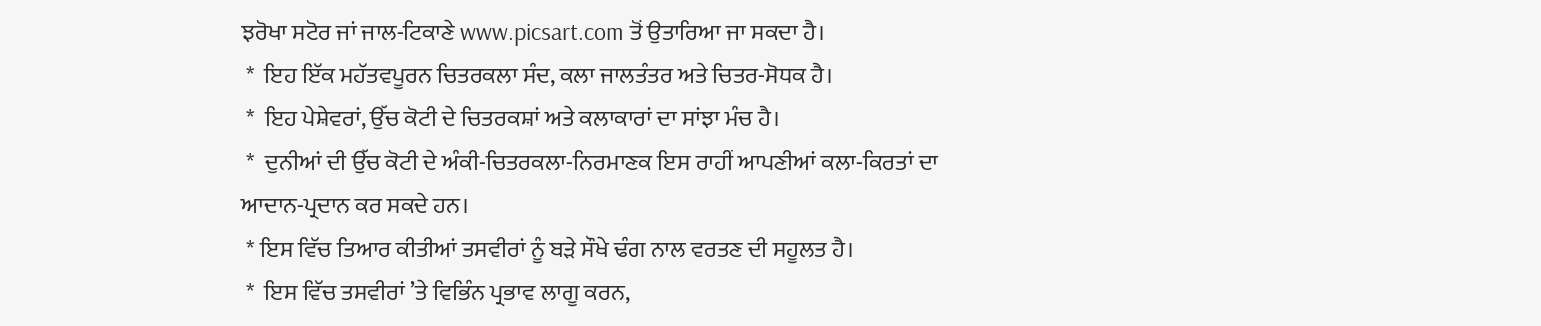ਝਰੋਖਾ ਸਟੋਰ ਜਾਂ ਜਾਲ-ਟਿਕਾਣੇ www.picsart.com ਤੋਂ ਉਤਾਰਿਆ ਜਾ ਸਕਦਾ ਹੈ।
 *  ਇਹ ਇੱਕ ਮਹੱਤਵਪੂਰਨ ਚਿਤਰਕਲਾ ਸੰਦ, ਕਲਾ ਜਾਲਤੰਤਰ ਅਤੇ ਚਿਤਰ-ਸੋਧਕ ਹੈ।
 *  ਇਹ ਪੇਸ਼ੇਵਰਾਂ, ਉੱਚ ਕੋਟੀ ਦੇ ਚਿਤਰਕਸ਼ਾਂ ਅਤੇ ਕਲਾਕਾਰਾਂ ਦਾ ਸਾਂਝਾ ਮੰਚ ਹੈ।
 *  ਦੁਨੀਆਂ ਦੀ ਉੱਚ ਕੋਟੀ ਦੇ ਅੰਕੀ-ਚਿਤਰਕਲਾ-ਨਿਰਮਾਣਕ ਇਸ ਰਾਹੀਂ ਆਪਣੀਆਂ ਕਲਾ-ਕਿਰਤਾਂ ਦਾ ਆਦਾਨ-ਪ੍ਰਦਾਨ ਕਰ ਸਕਦੇ ਹਨ।
 * ਇਸ ਵਿੱਚ ਤਿਆਰ ਕੀਤੀਆਂ ਤਸਵੀਰਾਂ ਨੂੰ ਬੜੇ ਸੌਖੇ ਢੰਗ ਨਾਲ ਵਰਤਣ ਦੀ ਸਹੂਲਤ ਹੈ।
 *  ਇਸ ਵਿੱਚ ਤਸਵੀਰਾਂ ’ਤੇ ਵਿਭਿੰਨ ਪ੍ਰਭਾਵ ਲਾਗੂ ਕਰਨ,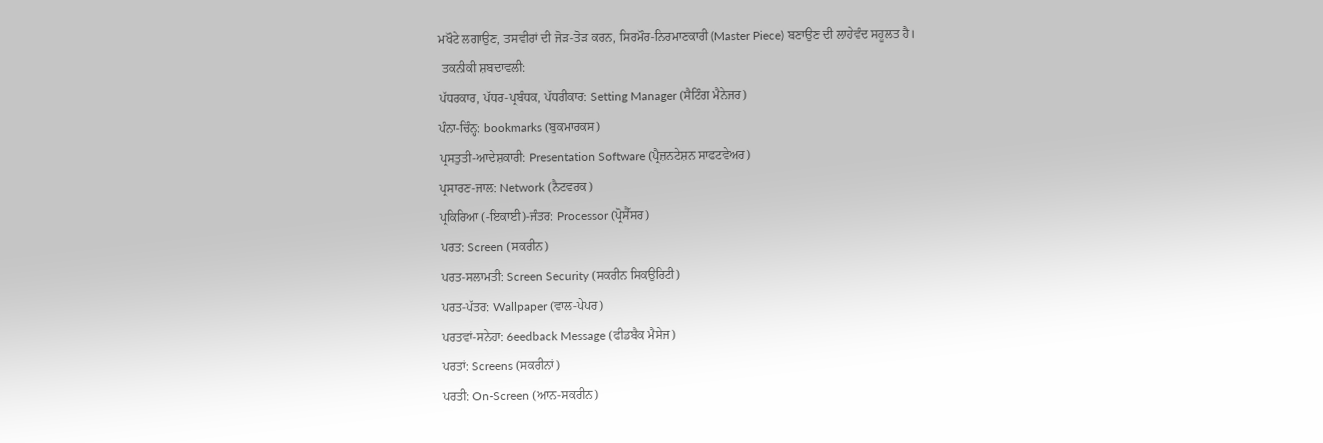ਮਖੌਟੇ ਲਗਾਉਣ, ਤਸਵੀਰਾਂ ਦੀ ਜੋੜ-ਤੋੜ ਕਰਨ, ਸਿਰਮੌਰ-ਨਿਰਮਾਣਕਾਰੀ (Master Piece) ਬਣਾਉਣ ਦੀ ਲਾਹੇਵੰਦ ਸਹੂਲਤ ਹੈ।
 ਤਕਨੀਕੀ ਸ਼ਬਦਾਵਲੀ:
ਪੱਧਰਕਾਰ, ਪੱਧਰ-ਪ੍ਰਬੰਧਕ, ਪੱਧਰੀਕਾਰ: Setting Manager (ਸੈਟਿੰਗ ਮੈਨੇਜਰ)
ਪੰਨਾ-ਚਿੰਨ੍ਹ: bookmarks (ਬੁਕਮਾਰਕਸ)
ਪ੍ਰਸਤੁਤੀ-ਆਦੇਸ਼ਕਾਰੀ: Presentation Software (ਪ੍ਰੈਜ਼ਨਟੇਸ਼ਨ ਸਾਫਟਵੇਅਰ)
ਪ੍ਰਸਾਰਣ-ਜਾਲ: Network (ਨੈਟਵਰਕ)
ਪ੍ਰਕਿਰਿਆ (-ਇਕਾਈ)-ਜੰਤਰ: Processor (ਪ੍ਰੋਸੈੱਸਰ)
ਪਰਤ: Screen (ਸਕਰੀਨ)
ਪਰਤ-ਸਲਾਮਤੀ: Screen Security (ਸਕਰੀਨ ਸਿਕਉਰਿਟੀ)
ਪਰਤ-ਪੱਤਰ: Wallpaper (ਵਾਲ-ਪੇਪਰ)
ਪਰਤਵਾਂ-ਸਨੇਹਾ: 6eedback Message (ਫੀਡਬੈਕ ਮੈਸੇਜ)
ਪਰਤਾਂ: Screens (ਸਕਰੀਨਾਂ)
ਪਰਤੀ: On-Screen (ਆਨ-ਸਕਰੀਨ)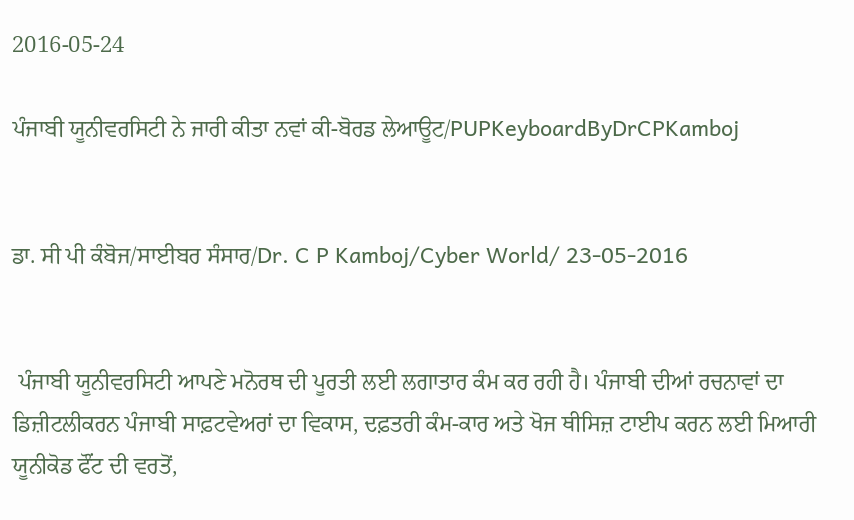2016-05-24

ਪੰਜਾਬੀ ਯੂਨੀਵਰਸਿਟੀ ਨੇ ਜਾਰੀ ਕੀਤਾ ਨਵਾਂ ਕੀ-ਬੋਰਡ ਲੇਆਊਟ/PUPKeyboardByDrCPKamboj


ਡਾ. ਸੀ ਪੀ ਕੰਬੋਜ/ਸਾਈਬਰ ਸੰਸਾਰ/Dr. C P Kamboj/Cyber World/ 23-05-2016


 ਪੰਜਾਬੀ ਯੂਨੀਵਰਸਿਟੀ ਆਪਣੇ ਮਨੋਰਥ ਦੀ ਪੂਰਤੀ ਲਈ ਲਗਾਤਾਰ ਕੰਮ ਕਰ ਰਹੀ ਹੈ। ਪੰਜਾਬੀ ਦੀਆਂ ਰਚਨਾਵਾਂ ਦਾ ਡਿਜ਼ੀਟਲੀਕਰਨ ਪੰਜਾਬੀ ਸਾਫ਼ਟਵੇਅਰਾਂ ਦਾ ਵਿਕਾਸ, ਦਫ਼ਤਰੀ ਕੰਮ-ਕਾਰ ਅਤੇ ਖੋਜ ਥੀਸਿਜ਼ ਟਾਈਪ ਕਰਨ ਲਈ ਮਿਆਰੀ ਯੂਨੀਕੋਡ ਫੌਂਟ ਦੀ ਵਰਤੋਂ,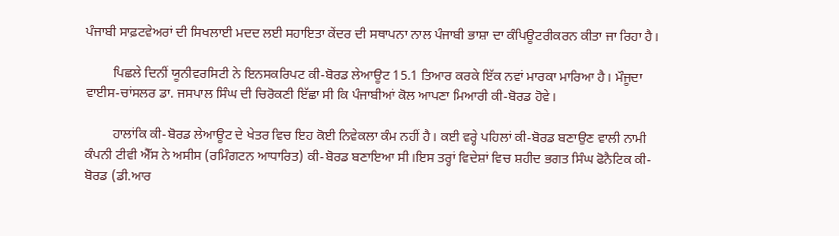ਪੰਜਾਬੀ ਸਾਫ਼ਟਵੇਅਰਾਂ ਦੀ ਸਿਖਲਾਈ ਮਦਦ ਲਈ ਸਹਾਇਤਾ ਕੇਂਦਰ ਦੀ ਸਥਾਪਨਾ ਨਾਲ ਪੰਜਾਬੀ ਭਾਸ਼ਾ ਦਾ ਕੰਪਿਊਟਰੀਕਰਨ ਕੀਤਾ ਜਾ ਰਿਹਾ ਹੈ।

        ਪਿਛਲੇ ਦਿਨੀਂ ਯੂਨੀਵਰਸਿਟੀ ਨੇ ਇਨਸਕਰਿਪਟ ਕੀ-ਬੋਰਡ ਲੇਆਊਟ 15.1 ਤਿਆਰ ਕਰਕੇ ਇੱਕ ਨਵਾਂ ਮਾਰਕਾ ਮਾਰਿਆ ਹੈ। ਮੌਜੂਦਾ ਵਾਈਸ-ਚਾਂਸਲਰ ਡਾ. ਜਸਪਾਲ ਸਿੰਘ ਦੀ ਚਿਰੋਕਣੀ ਇੱਛਾ ਸੀ ਕਿ ਪੰਜਾਬੀਆਂ ਕੋਲ ਆਪਣਾ ਮਿਆਰੀ ਕੀ-ਬੋਰਡ ਹੋਵੇ।

        ਹਾਲਾਂਕਿ ਕੀ-ਬੋਰਡ ਲੇਆਊਟ ਦੇ ਖੇਤਰ ਵਿਚ ਇਹ ਕੋਈ ਨਿਵੇਕਲਾ ਕੰਮ ਨਹੀਂ ਹੈ। ਕਈ ਵਰ੍ਹੇ ਪਹਿਲਾਂ ਕੀ-ਬੋਰਡ ਬਣਾਉਣ ਵਾਲੀ ਨਾਮੀ ਕੰਪਨੀ ਟੀਵੀ ਐੱਸ ਨੇ ਅਸੀਸ (ਰਮਿੰਗਟਨ ਆਧਾਰਿਤ) ਕੀ-ਬੋਰਡ ਬਣਾਇਆ ਸੀ।ਇਸ ਤਰ੍ਹਾਂ ਵਿਦੇਸ਼ਾਂ ਵਿਚ ਸ਼ਹੀਦ ਭਗਤ ਸਿੰਘ ਫੋਨੈਟਿਕ ਕੀ-ਬੋਰਡ (ਡੀ.ਆਰ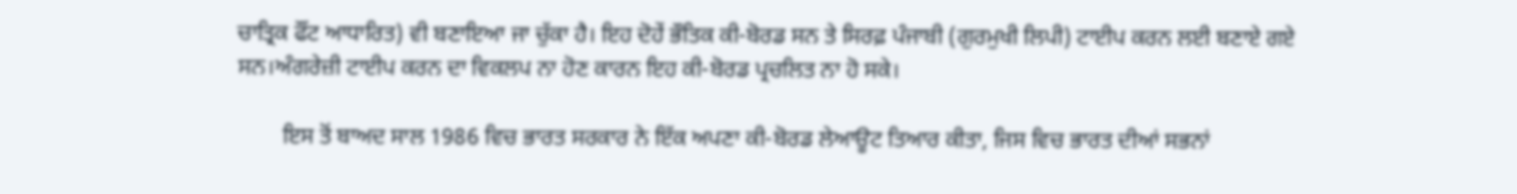ਚਾਤ੍ਰਿਕ ਫੌਂਟ ਆਧਾਰਿਤ) ਵੀ ਬਣਾਇਆ ਜਾ ਚੁੱਕਾ ਹੈ। ਇਹ ਦੋਹੇਂ ਭੌਤਿਕ ਕੀ-ਬੋਰਡ ਸਨ ਤੇ ਸਿਰਫ਼ ਪੰਜਾਬੀ (ਗੁਰਮੁਖੀ ਲਿਪੀ) ਟਾਈਪ ਕਰਨ ਲਈ ਬਣਾਏ ਗਏ ਸਨ।ਅੰਗਰੇਜ਼ੀ ਟਾਈਪ ਕਰਨ ਦਾ ਵਿਕਲਪ ਨਾ ਹੋਣ ਕਾਰਨ ਇਹ ਕੀ-ਬੋਰਡ ਪ੍ਰਚਲਿਤ ਨਾ ਹੋ ਸਕੇ।

        ਇਸ ਤੋਂ ਬਾਅਦ ਸਾਲ 1986 ਵਿਚ ਭਾਰਤ ਸਰਕਾਰ ਨੇ ਇੱਕ ਅਪਣਾ ਕੀ-ਬੋਰਡ ਲੇਆਊਟ ਤਿਆਰ ਕੀਤਾ, ਜਿਸ ਵਿਚ ਭਾਰਤ ਦੀਆਂ ਸਭਨਾਂ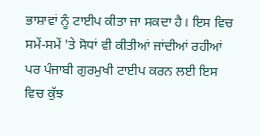ਭਾਸ਼ਾਵਾਂ ਨੂੰ ਟਾਈਪ ਕੀਤਾ ਜਾ ਸਕਦਾ ਹੈ। ਇਸ ਵਿਚ ਸਮੇਂ-ਸਮੇਂ 'ਤੇ ਸੋਧਾਂ ਵੀ ਕੀਤੀਆਂ ਜਾਂਦੀਆਂ ਰਹੀਆਂ ਪਰ ਪੰਜਾਬੀ ਗੁਰਮੁਖੀ ਟਾਈਪ ਕਰਨ ਲਈ ਇਸ ਵਿਚ ਕੁੱਝ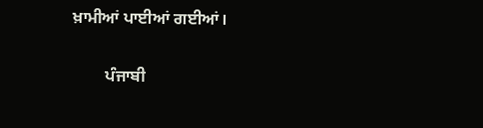ਖ਼ਾਮੀਆਂ ਪਾਈਆਂ ਗਈਆਂ।

        ਪੰਜਾਬੀ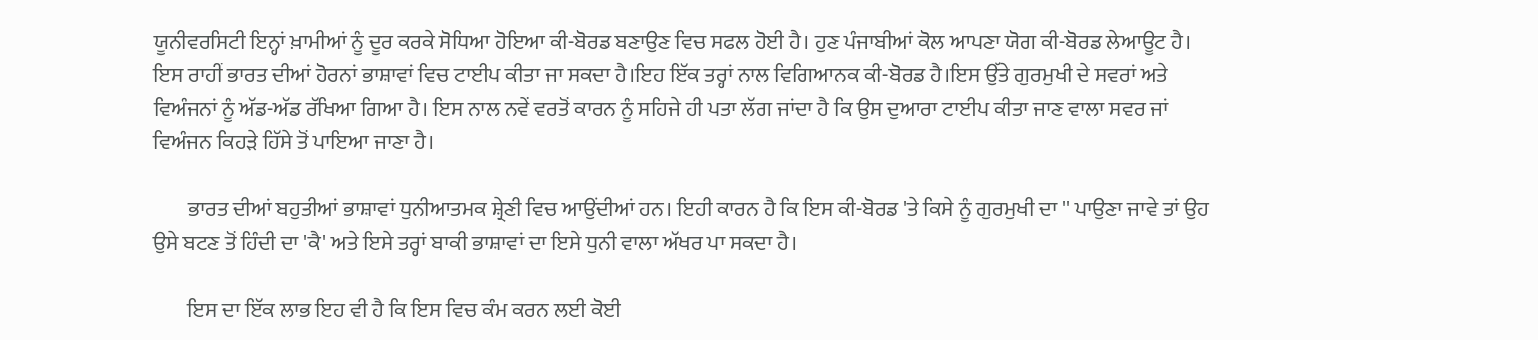ਯੂਨੀਵਰਸਿਟੀ ਇਨ੍ਹਾਂ ਖ਼ਾਮੀਆਂ ਨੂੰ ਦੂਰ ਕਰਕੇ ਸੋਧਿਆ ਹੋਇਆ ਕੀ-ਬੋਰਡ ਬਣਾਉਣ ਵਿਚ ਸਫਲ ਹੋਈ ਹੈ। ਹੁਣ ਪੰਜਾਬੀਆਂ ਕੋਲ ਆਪਣਾ ਯੋਗ ਕੀ-ਬੋਰਡ ਲੇਆਊਟ ਹੈ। ਇਸ ਰਾਹੀਂ ਭਾਰਤ ਦੀਆਂ ਹੋਰਨਾਂ ਭਾਸ਼ਾਵਾਂ ਵਿਚ ਟਾਈਪ ਕੀਤਾ ਜਾ ਸਕਦਾ ਹੈ।ਇਹ ਇੱਕ ਤਰ੍ਹਾਂ ਨਾਲ ਵਿਗਿਆਨਕ ਕੀ-ਬੋਰਡ ਹੈ।ਇਸ ਉੱਤੇ ਗੁਰਮੁਖੀ ਦੇ ਸਵਰਾਂ ਅਤੇ ਵਿਅੰਜਨਾਂ ਨੂੰ ਅੱਡ-ਅੱਡ ਰੱਖਿਆ ਗਿਆ ਹੈ। ਇਸ ਨਾਲ ਨਵੇਂ ਵਰਤੋਂ ਕਾਰਨ ਨੂੰ ਸਹਿਜੇ ਹੀ ਪਤਾ ਲੱਗ ਜਾਂਦਾ ਹੈ ਕਿ ਉਸ ਦੁਆਰਾ ਟਾਈਪ ਕੀਤਾ ਜਾਣ ਵਾਲਾ ਸਵਰ ਜਾਂ ਵਿਅੰਜਨ ਕਿਹੜੇ ਹਿੱਸੇ ਤੋਂ ਪਾਇਆ ਜਾਣਾ ਹੈ।

        ਭਾਰਤ ਦੀਆਂ ਬਹੁਤੀਆਂ ਭਾਸ਼ਾਵਾਂ ਧੁਨੀਆਤਮਕ ਸ਼੍ਰੇਣੀ ਵਿਚ ਆਉਂਦੀਆਂ ਹਨ। ਇਹੀ ਕਾਰਨ ਹੈ ਕਿ ਇਸ ਕੀ-ਬੋਰਡ 'ਤੇ ਕਿਸੇ ਨੂੰ ਗੁਰਮੁਖੀ ਦਾ '' ਪਾਉਣਾ ਜਾਵੇ ਤਾਂ ਉਹ ਉਸੇ ਬਟਣ ਤੋਂ ਹਿੰਦੀ ਦਾ 'ਕੈ' ਅਤੇ ਇਸੇ ਤਰ੍ਹਾਂ ਬਾਕੀ ਭਾਸ਼ਾਵਾਂ ਦਾ ਇਸੇ ਧੁਨੀ ਵਾਲਾ ਅੱਖਰ ਪਾ ਸਕਦਾ ਹੈ।

        ਇਸ ਦਾ ਇੱਕ ਲਾਭ ਇਹ ਵੀ ਹੈ ਕਿ ਇਸ ਵਿਚ ਕੰਮ ਕਰਨ ਲਈ ਕੋਈ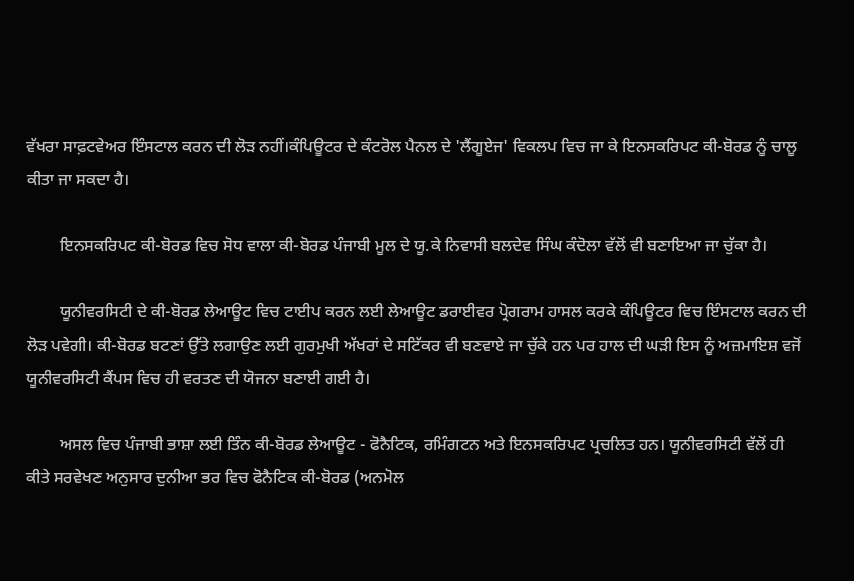ਵੱਖਰਾ ਸਾਫ਼ਟਵੇਅਰ ਇੰਸਟਾਲ ਕਰਨ ਦੀ ਲੋੜ ਨਹੀਂ।ਕੰਪਿਊਟਰ ਦੇ ਕੰਟਰੋਲ ਪੈਨਲ ਦੇ 'ਲੈਂਗੂਏਜ' ਵਿਕਲਪ ਵਿਚ ਜਾ ਕੇ ਇਨਸਕਰਿਪਟ ਕੀ-ਬੋਰਡ ਨੂੰ ਚਾਲੂ ਕੀਤਾ ਜਾ ਸਕਦਾ ਹੈ।

        ਇਨਸਕਰਿਪਟ ਕੀ-ਬੋਰਡ ਵਿਚ ਸੋਧ ਵਾਲਾ ਕੀ-ਬੋਰਡ ਪੰਜਾਬੀ ਮੂਲ ਦੇ ਯੂ.ਕੇ ਨਿਵਾਸੀ ਬਲਦੇਵ ਸਿੰਘ ਕੰਦੋਲਾ ਵੱਲੋਂ ਵੀ ਬਣਾਇਆ ਜਾ ਚੁੱਕਾ ਹੈ।

        ਯੂਨੀਵਰਸਿਟੀ ਦੇ ਕੀ-ਬੋਰਡ ਲੇਆਊਟ ਵਿਚ ਟਾਈਪ ਕਰਨ ਲਈ ਲੇਆਊਟ ਡਰਾਈਵਰ ਪ੍ਰੋਗਰਾਮ ਹਾਸਲ ਕਰਕੇ ਕੰਪਿਊਟਰ ਵਿਚ ਇੰਸਟਾਲ ਕਰਨ ਦੀ ਲੋੜ ਪਵੇਗੀ। ਕੀ-ਬੋਰਡ ਬਟਣਾਂ ਉੱਤੇ ਲਗਾਉਣ ਲਈ ਗੁਰਮੁਖੀ ਅੱਖਰਾਂ ਦੇ ਸਟਿੱਕਰ ਵੀ ਬਣਵਾਏ ਜਾ ਚੁੱਕੇ ਹਨ ਪਰ ਹਾਲ ਦੀ ਘੜੀ ਇਸ ਨੂੰ ਅਜ਼ਮਾਇਸ਼ ਵਜੋਂ ਯੂਨੀਵਰਸਿਟੀ ਕੈਂਪਸ ਵਿਚ ਹੀ ਵਰਤਣ ਦੀ ਯੋਜਨਾ ਬਣਾਈ ਗਈ ਹੈ।

        ਅਸਲ ਵਿਚ ਪੰਜਾਬੀ ਭਾਸ਼ਾ ਲਈ ਤਿੰਨ ਕੀ-ਬੋਰਡ ਲੇਆਊਟ - ਫੋਨੈਟਿਕ, ਰਮਿੰਗਟਨ ਅਤੇ ਇਨਸਕਰਿਪਟ ਪ੍ਰਚਲਿਤ ਹਨ। ਯੂਨੀਵਰਸਿਟੀ ਵੱਲੋਂ ਹੀ ਕੀਤੇ ਸਰਵੇਖਣ ਅਨੁਸਾਰ ਦੁਨੀਆ ਭਰ ਵਿਚ ਫੋਨੈਟਿਕ ਕੀ-ਬੋਰਡ (ਅਨਮੋਲ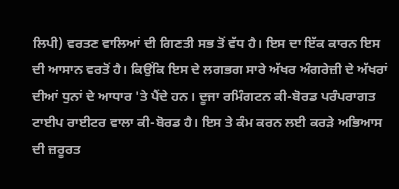ਲਿਪੀ) ਵਰਤਣ ਵਾਲਿਆਂ ਦੀ ਗਿਣਤੀ ਸਭ ਤੋਂ ਵੱਧ ਹੈ। ਇਸ ਦਾ ਇੱਕ ਕਾਰਨ ਇਸ ਦੀ ਆਸਾਨ ਵਰਤੋਂ ਹੈ। ਕਿਉਂਕਿ ਇਸ ਦੇ ਲਗਭਗ ਸਾਰੇ ਅੱਖਰ ਅੰਗਰੇਜ਼ੀ ਦੇ ਅੱਖਰਾਂ ਦੀਆਂ ਧੁਨਾਂ ਦੇ ਆਧਾਰ 'ਤੇ ਪੈਂਦੇ ਹਨ। ਦੂਜਾ ਰਮਿੰਗਟਨ ਕੀ-ਬੋਰਡ ਪਰੰਪਰਾਗਤ ਟਾਈਪ ਰਾਈਟਰ ਵਾਲਾ ਕੀ-ਬੋਰਡ ਹੈ। ਇਸ ਤੇ ਕੰਮ ਕਰਨ ਲਈ ਕਰੜੇ ਅਭਿਆਸ ਦੀ ਜ਼ਰੂਰਤ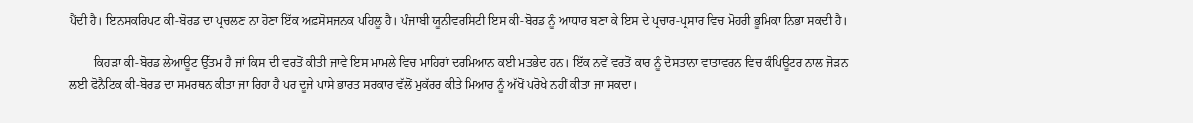ਪੈਂਦੀ ਹੈ। ਇਨਸਕਰਿਪਟ ਕੀ-ਬੋਰਡ ਦਾ ਪ੍ਰਚਲਣ ਨਾ ਹੋਣਾ ਇੱਕ ਅਫ਼ਸੋਸਜਨਕ ਪਹਿਲੂ ਹੈ। ਪੰਜਾਬੀ ਯੂਨੀਵਰਸਿਟੀ ਇਸ ਕੀ-ਬੋਰਡ ਨੂੰ ਆਧਾਰ ਬਣਾ ਕੇ ਇਸ ਦੇ ਪ੍ਰਚਾਰ-ਪ੍ਰਸਾਰ ਵਿਚ ਮੋਹਰੀ ਭੂਮਿਕਾ ਨਿਭਾ ਸਕਦੀ ਹੈ।

        ਕਿਹੜਾ ਕੀ-ਬੋਰਡ ਲੇਆਊਟ ਉੱਤਮ ਹੈ ਜਾਂ ਕਿਸ ਦੀ ਵਰਤੋਂ ਕੀਤੀ ਜਾਵੇ ਇਸ ਮਾਮਲੇ ਵਿਚ ਮਾਹਿਰਾਂ ਦਰਮਿਆਨ ਕਈ ਮਤਭੇਦ ਹਨ। ਇੱਕ ਨਵੇਂ ਵਰਤੋਂ ਕਾਰ ਨੂੰ ਦੋਸਤਾਨਾ ਵਾਤਾਵਰਨ ਵਿਚ ਕੰਪਿਊਟਰ ਨਾਲ ਜੋੜਨ ਲਈ ਫੋਨੈਟਿਕ ਕੀ-ਬੋਰਡ ਦਾ ਸਮਰਥਨ ਕੀਤਾ ਜਾ ਰਿਹਾ ਹੈ ਪਰ ਦੂਜੇ ਪਾਸੇ ਭਾਰਤ ਸਰਕਾਰ ਵੱਲੋਂ ਮੁਕੱਰਰ ਕੀਤੇ ਮਿਆਰ ਨੂੰ ਅੱਖੋਂ ਪਰੋਖੇ ਨਹੀਂ ਕੀਤਾ ਜਾ ਸਕਦਾ।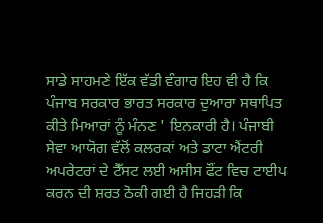ਸਾਡੇ ਸਾਹਮਣੇ ਇੱਕ ਵੱਡੀ ਵੰਗਾਰ ਇਹ ਵੀ ਹੈ ਕਿ ਪੰਜਾਬ ਸਰਕਾਰ ਭਾਰਤ ਸਰਕਾਰ ਦੁਆਰਾ ਸਥਾਪਿਤ ਕੀਤੇ ਮਿਆਰਾਂ ਨੂੰ ਮੰਨਣ ' ਇਨਕਾਰੀ ਹੈ। ਪੰਜਾਬੀ ਸੇਵਾ ਆਯੋਗ ਵੱਲੋਂ ਕਲਰਕਾਂ ਅਤੇ ਡਾਟਾ ਐਂਟਰੀ ਅਪਰੇਟਰਾਂ ਦੇ ਟੈੱਸਟ ਲਈ ਅਸੀਸ ਫੌਂਟ ਵਿਚ ਟਾਈਪ ਕਰਨ ਦੀ ਸ਼ਰਤ ਠੋਕੀ ਗਈ ਹੈ ਜਿਹੜੀ ਕਿ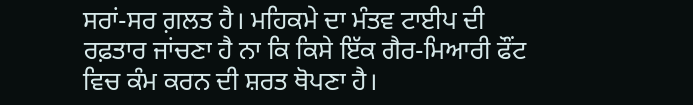ਸਰਾਂ-ਸਰ ਗ਼ਲਤ ਹੈ। ਮਹਿਕਮੇ ਦਾ ਮੰਤਵ ਟਾਈਪ ਦੀ ਰਫ਼ਤਾਰ ਜਾਂਚਣਾ ਹੈ ਨਾ ਕਿ ਕਿਸੇ ਇੱਕ ਗੈਰ-ਮਿਆਰੀ ਫੌਂਟ ਵਿਚ ਕੰਮ ਕਰਨ ਦੀ ਸ਼ਰਤ ਥੋਪਣਾ ਹੈ।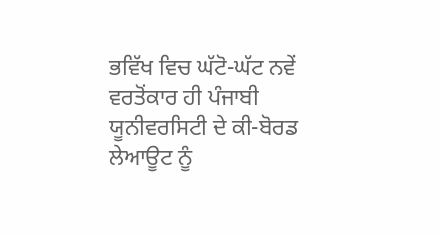ਭਵਿੱਖ ਵਿਚ ਘੱਟੋ-ਘੱਟ ਨਵੇਂ ਵਰਤੋਂਕਾਰ ਹੀ ਪੰਜਾਬੀ ਯੂਨੀਵਰਸਿਟੀ ਦੇ ਕੀ-ਬੋਰਡ ਲੇਆਊਟ ਨੂੰ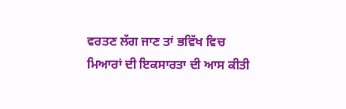ਵਰਤਣ ਲੱਗ ਜਾਣ ਤਾਂ ਭਵਿੱਖ ਵਿਚ ਮਿਆਰਾਂ ਦੀ ਇਕਸਾਰਤਾ ਦੀ ਆਸ ਕੀਤੀ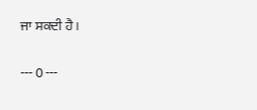ਜਾ ਸਕਦੀ ਹੈ।

--- 0 ---